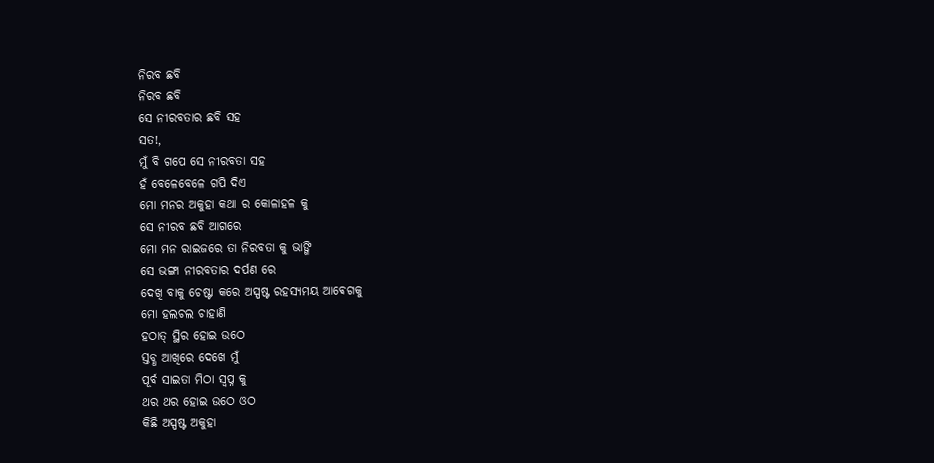ନିରବ ଛବି
ନିରବ ଛବି
ସେ ନୀରବତାର ଛବି ସହ
ସତ!,
ମୁଁ ବି ଗପେ ସେ ନୀରବତା ସହ
ହଁ ବେଳେବେଳେ ଗପି ଦିଏ
ମୋ ମନର ଅକୁହା କଥା ର କୋଳାହଳ କୁ
ସେ ନୀରବ ଛବି ଆଗରେ
ମୋ ମନ ରାଇଜରେ ତା ନିରବତା କୁ ଭାଙ୍ଗି
ସେ ଭଙ୍ଗା ନୀରବତାର ଦର୍ପଣ ରେ
ଦେଖି ବାକୁ ଚେଷ୍ଟା କରେ ଅସ୍ପଷ୍ଟ ରହସ୍ୟମୟ ଆଵେଗକୁ
ମୋ ହଲଚଲ ଚାହାଣି
ହଠାତ୍ ସ୍ଥିର ହୋଇ ଉଠେ
ସ୍ତବ୍ଧ ଆଖିରେ ଦେଖେ ମୁଁ
ପୂର୍ବ ସାଇତା ମିଠା ସ୍ବପ୍ନ କୁ
ଥର ଥର ହୋଇ ଉଠେ ଓଠ
କିଛି ଅସ୍ପଷ୍ଟ ଅକୁହା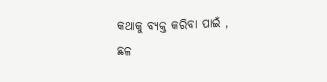କଥାକୁ ବ୍ୟକ୍ତ କରିବା ପାଇଁ ,
ଛଳ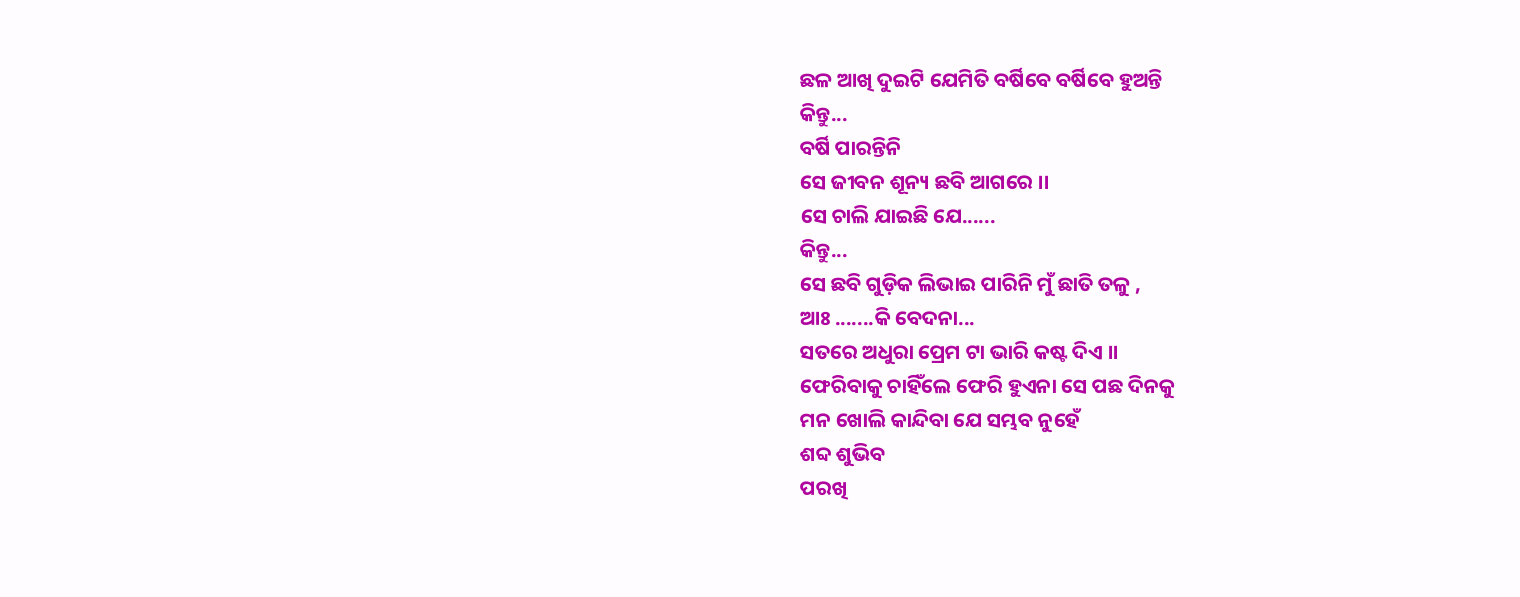ଛଳ ଆଖି ଦୁଇଟି ଯେମିତି ବର୍ଷିବେ ବର୍ଷିବେ ହୁଅନ୍ତି
କିନ୍ତୁ...
ବର୍ଷି ପାରନ୍ତିନି
ସେ ଜୀବନ ଶୂନ୍ୟ ଛବି ଆଗରେ ।।
ସେ ଚାଲି ଯାଇଛି ଯେ......
କିନ୍ତୁ...
ସେ ଛବି ଗୁଡ଼ିକ ଲିଭାଇ ପାରିନି ମୁଁ ଛାତି ତଳୁ ,
ଆଃ .......କି ବେଦନା...
ସତରେ ଅଧୁରା ପ୍ରେମ ଟା ଭାରି କଷ୍ଟ ଦିଏ ।।
ଫେରିବାକୁ ଚାହିଁଲେ ଫେରି ହୁଏନା ସେ ପଛ ଦିନକୁ
ମନ ଖୋଲି କାନ୍ଦିବା ଯେ ସମ୍ଭବ ନୁହେଁ
ଶବ୍ଦ ଶୁଭିବ
ପରଖି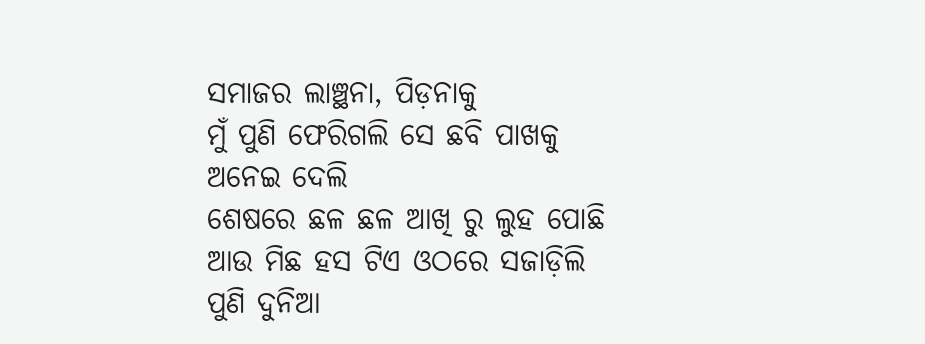ସମାଜର ଲାଞ୍ଛନା, ପିଡ଼ନାକୁ
ମୁଁ ପୁଣି ଫେରିଗଲି ସେ ଛବି ପାଖକୁ
ଅନେଇ ଦେଲି
ଶେଷରେ ଛଳ ଛଳ ଆଖି ରୁ ଲୁହ ପୋଛି
ଆଉ ମିଛ ହସ ଟିଏ ଓଠରେ ସଜାଡ଼ିଲି
ପୁଣି ଦୁନିଆ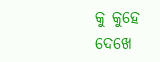କୁ କୁହେ
ଦେଖେ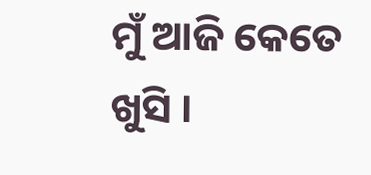ମୁଁ ଆଜି କେତେ ଖୁସି ।